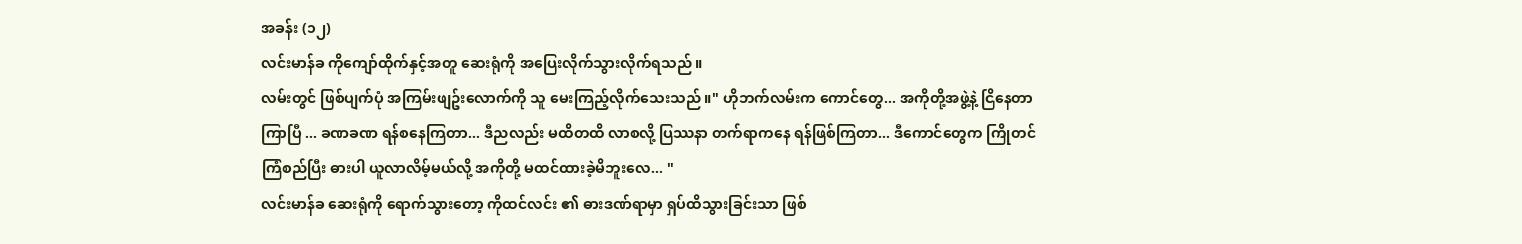အခန်း (၁၂)
လင်းမာန်ခ ကိုကျော်ထိုက်နှင့်အတူ ဆေးရုံကို အပြေးလိုက်သွားလိုက်ရသည် ။
လမ်းတွင် ဖြစ်ပျက်ပုံ အကြမ်းဖျဥ်းလောက်ကို သူ မေးကြည့်လိုက်သေးသည် ။" ဟိုဘက်လမ်းက ကောင်တွေ... အကိုတို့အဖွဲ့နဲ့ ငြိနေတာ ကြာပြီ ... ခဏခဏ ရန်စနေကြတာ... ဒီညလည်း မထိတထိ လာစလို့ ပြဿနာ တက်ရာကနေ ရန်ဖြစ်ကြတာ... ဒီကောင်တွေက ကြိုတင်ကြံစည်ပြီး ဓားပါ ယူလာလိမ့်မယ်လို့ အကိုတို့ မထင်ထားခဲ့မိဘူးလေ... "
လင်းမာန်ခ ဆေးရုံကို ရောက်သွားတော့ ကိုထင်လင်း ၏ ဓားဒဏ်ရာမှာ ရှပ်ထိသွားခြင်းသာ ဖြစ်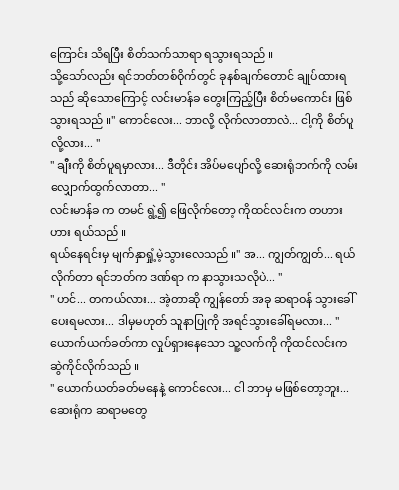ကြောင်း သိရပြီး စိတ်သက်သာရာ ရသွားရသည် ။
သို့သော်လည်း ရင်ဘတ်တစ်ဝိုက်တွင် ခုနစ်ချက်တောင် ချုပ်ထားရသည် ဆိုသောကြောင့် လင်းမာန်ခ တွေးကြည့်ပြီး စိတ်မကောင်း ဖြစ်သွားရသည် ။" ကောင်လေး... ဘာလို့ လိုက်လာတာလဲ... ငါ့ကို စိတ်ပူလို့လား... "
" ချီးကို စိတ်ပူရမှာလား... ဒီတိုင်း အိပ်မပျော်လို့ ဆေးရုံဘက်ကို လမ်းလျှောက်ထွက်လာတာ... "
လင်းမာန်ခ က တမင် ရွဲ့၍ ဖြေလိုက်တော့ ကိုထင်လင်းက တဟားဟား ရယ်သည် ။
ရယ်နေရင်းမှ မျက်နှာရှုံ့မဲ့သွားလေသည် ။" အ... ကျွတ်ကျွတ်... ရယ်လိုက်တာ ရင်ဘတ်က ဒဏ်ရာ က နာသွားသလိုပဲ... "
" ဟင်... တကယ်လား... အဲ့တာဆို ကျွန်တော် အခု ဆရာဝန် သွားခေါ်ပေးရမလား... ဒါမှမဟုတ် သူနာပြုကို အရင်သွားခေါ်ရမလား... "
ယောက်ယက်ခတ်ကာ လှုပ်ရှားနေသော သူ့လက်ကို ကိုထင်လင်းက ဆွဲကိုင်လိုက်သည် ။
" ယောက်ယတ်ခတ်မနေနဲ့ ကောင်လေး... ငါ ဘာမှ မဖြစ်တော့ဘူး... ဆေးရုံက ဆရာမတွေ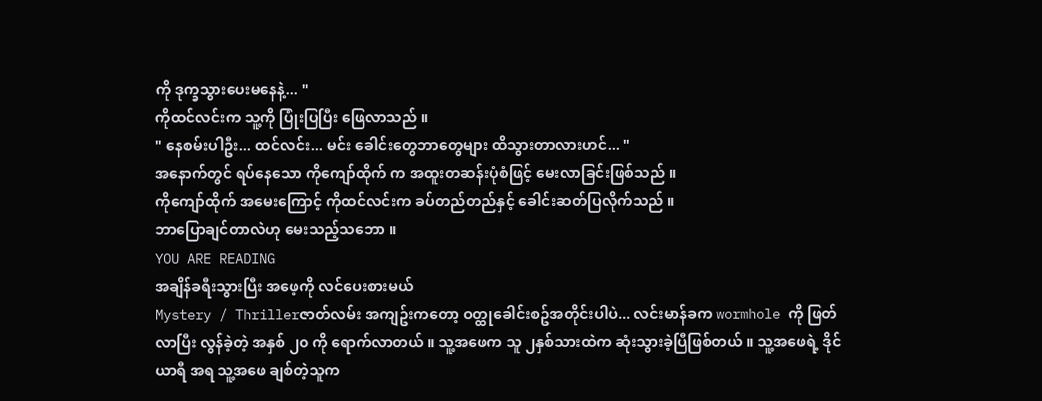ကို ဒုက္ခသွားပေးမနေနဲ့... "
ကိုထင်လင်းက သူ့ကို ပြုံးပြပြီး ဖြေလာသည် ။
" နေစမ်းပါဦး... ထင်လင်း... မင်း ခေါင်းတွေဘာတွေများ ထိသွားတာလားဟင်... "
အနောက်တွင် ရပ်နေသော ကိုကျော်ထိုက် က အထူးတဆန်းပုံစံဖြင့် မေးလာခြင်းဖြစ်သည် ။
ကိုကျော်ထိုက် အမေးကြောင့် ကိုထင်လင်းက ခပ်တည်တည်နှင့် ခေါင်းဆတ်ပြလိုက်သည် ။
ဘာပြောချင်တာလဲဟု မေးသည့်သဘော ။
YOU ARE READING
အချိန်ခရီးသွားပြီး အဖေ့ကို လင်ပေးစားမယ်
Mystery / Thrillerဇာတ်လမ်း အကျဥ်းကတော့ ဝတ္ထုခေါင်းစဥ်အတိုင်းပါပဲ... လင်းမာန်ခက wormhole ကို ဖြတ်လာပြီး လွန်ခဲ့တဲ့ အနှစ် ၂၀ ကို ရောက်လာတယ် ။ သူ့အဖေက သူ ၂နှစ်သားထဲက ဆုံးသွားခဲ့ပြီဖြစ်တယ် ။ သူ့အဖေရဲ့ ဒိုင်ယာရီ အရ သူ့အဖေ ချစ်တဲ့သူက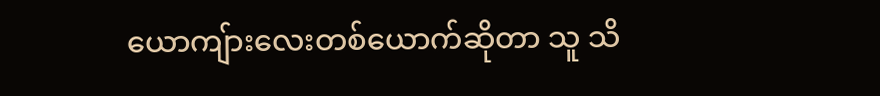ယောကျ်ားလေးတစ်ယောက်ဆိုတာ သူ သိ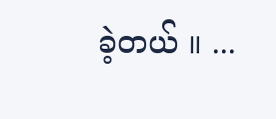ခဲ့တယ် ။ ...